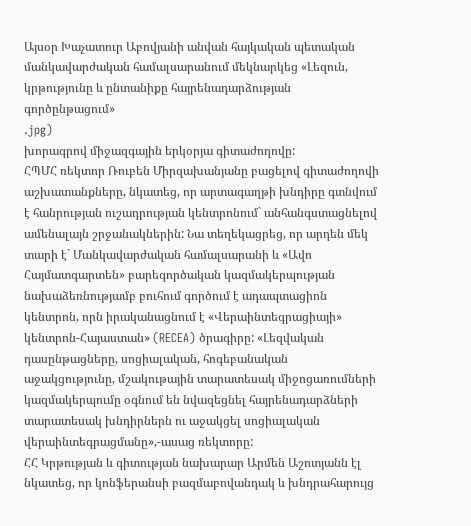Այսօր Խաչատուր Աբովյանի անվան հայկական պետական մանկավարժական համալսարանում մեկնարկեց «Լեզուն, կրթությունը և ընտանիքը հայրենադարձության գործընթացում»
.jpg)
խորագրով միջազգային երկօրյա գիտաժողովը:
ՀՊՄՀ ռեկտոր Ռուբեն Միրզախանյանը բացելով գիտաժողովի աշխատանքները, նկատեց, որ արտագաղթի խնդիրը գտնվում է հանրության ուշադրության կենտրոնում` անհանգստացնելով ամենալայն շրջանակներին: Նա տեղեկացրեց, որ արդեն մեկ տարի է` Մանկավարժական համալսարանի և «Ավո Հայմատգարտեն» բարեգործական կազմակերպության նախաձեռնությամբ բուհում գործում է ադապտացիոն կենտրոն, որն իրականացնում է «Վերաինտեգրացիայի» կենտրոն-Հայաստան» (RECEA) ծրագիրը: «Լեզվական դասընթացները, սոցիալական, հոգեբանական աջակցությունը, մշակութային տարատեսակ միջոցառումների կազմակերպումը օգնում են նվազեցնել հայրենադարձների տարատեսակ խնդիրներն ու աջակցել սոցիալական վերաինտեգրացմանը»,-ասաց ռեկտորը:
ՀՀ Կրթության և գիտության նախարար Արմեն Աշոտյանն էլ նկատեց, որ կոնֆերանսի բազմաբովանդակ և խնդրահարույց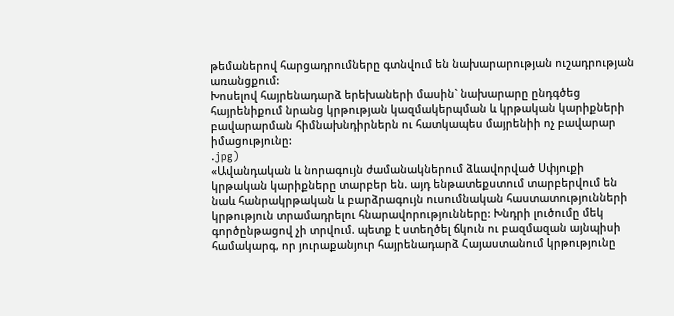թեմաներով հարցադրումները գտնվում են նախարարության ուշադրության առանցքում:
Խոսելով հայրենադարձ երեխաների մասին` նախարարը ընդգծեց հայրենիքում նրանց կրթության կազմակերպման և կրթական կարիքների բավարարման հիմնախնդիրներն ու հատկապես մայրենիի ոչ բավարար իմացությունը:
.jpg)
«Ավանդական և նորագույն ժամանակներում ձևավորված Սփյուքի կրթական կարիքները տարբեր են. այդ ենթատեքստում տարբերվում են նաև հանրակրթական և բարձրագույն ուսումնական հաստատությունների կրթություն տրամադրելու հնարավորությունները: Խնդրի լուծումը մեկ գործընթացով չի տրվում. պետք է ստեղծել ճկուն ու բազմազան այնպիսի համակարգ, որ յուրաքանյուր հայրենադարձ Հայաստանում կրթությունը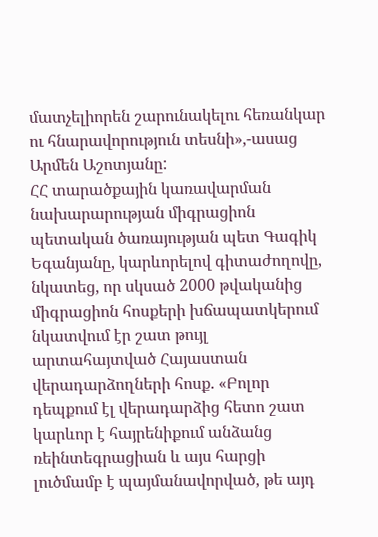մատչելիորեն շարունակելու հեռանկար ու հնարավորություն տեսնի»,-ասաց Արմեն Աշոտյանը:
ՀՀ տարածքային կառավարման նախարարության միգրացիոն պետական ծառայության պետ Գագիկ Եգանյանը, կարևորելով գիտաժողովը, նկատեց, որ սկսած 2000 թվականից միգրացիոն հոսքերի խճապատկերում նկատվում էր շատ թույլ արտահայտված Հայաստան վերադարձողների հոսք. «Բոլոր դեպքում էլ վերադարձից հետո շատ կարևոր է հայրենիքում անձանց ռեինտեգրացիան և այս հարցի լուծմամբ է պայմանավորված, թե այդ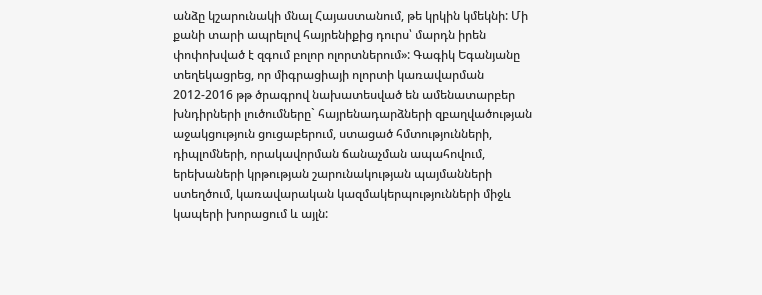անձը կշարունակի մնալ Հայաստանում, թե կրկին կմեկնի: Մի քանի տարի ապրելով հայրենիքից դուրս՝ մարդն իրեն փոփոխված է զգում բոլոր ոլորտներում»: Գագիկ Եգանյանը տեղեկացրեց, որ միգրացիայի ոլորտի կառավարման 2012-2016 թթ ծրագրով նախատեսված են ամենատարբեր խնդիրների լուծումները` հայրենադարձների զբաղվածության աջակցություն ցուցաբերում, ստացած հմտությունների, դիպլոմների, որակավորման ճանաչման ապահովում, երեխաների կրթության շարունակության պայմանների ստեղծում, կառավարական կազմակերպությունների միջև կապերի խորացում և այլն: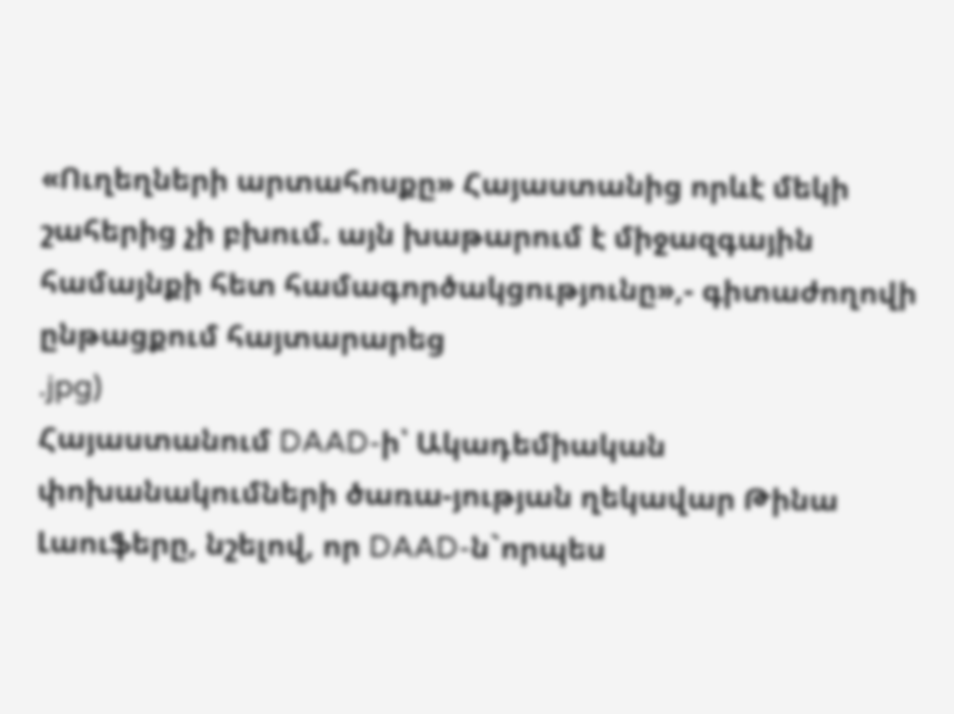«Ուղեղների արտահոսքը» Հայաստանից որևէ մեկի շահերից չի բխում. այն խաթարում է միջազգային համայնքի հետ համագործակցությունը»,- գիտաժողովի ընթացքում հայտարարեց
.jpg)
Հայաստանում DAAD-ի՝ Ակադեմիական փոխանակումների ծառա-յության ղեկավար Թինա Լաուֆերը, նշելով, որ DAAD-ն`որպես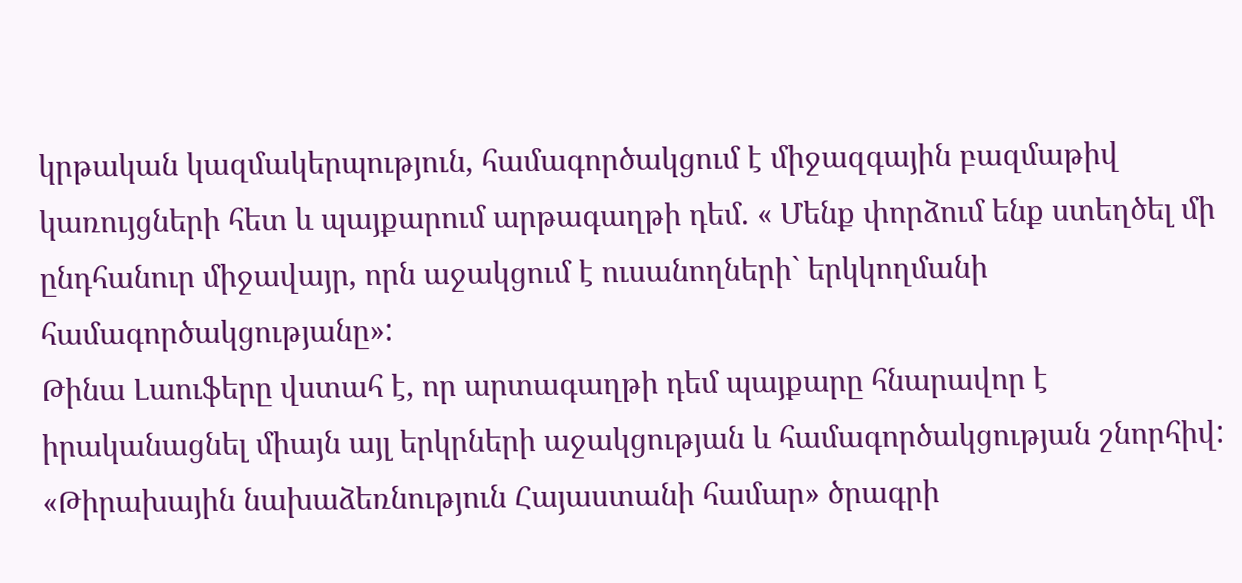կրթական կազմակերպություն, համագործակցում է միջազգային բազմաթիվ կառույցների հետ և պայքարում արթագաղթի դեմ. « Մենք փորձում ենք ստեղծել մի ընդհանուր միջավայր, որն աջակցում է ուսանողների` երկկողմանի համագործակցությանը»:
Թինա Լաուֆերը վստահ է, որ արտագաղթի դեմ պայքարը հնարավոր է իրականացնել միայն այլ երկրների աջակցության և համագործակցության շնորհիվ:
«Թիրախային նախաձեռնություն Հայաստանի համար» ծրագրի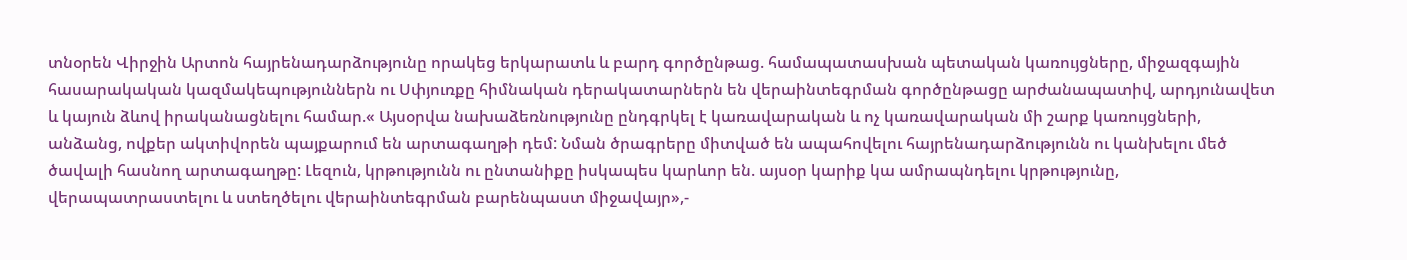տնօրեն Վիրջին Արտոն հայրենադարձությունը որակեց երկարատև և բարդ գործընթաց. համապատասխան պետական կառույցները, միջազգային հասարակական կազմակեպություններն ու Սփյուռքը հիմնական դերակատարներն են վերաինտեգրման գործընթացը արժանապատիվ, արդյունավետ և կայուն ձևով իրականացնելու համար.« Այսօրվա նախաձեռնությունը ընդգրկել է կառավարական և ոչ կառավարական մի շարք կառույցների, անձանց, ովքեր ակտիվորեն պայքարում են արտագաղթի դեմ: Նման ծրագրերը միտված են ապահովելու հայրենադարձությունն ու կանխելու մեծ ծավալի հասնող արտագաղթը: Լեզուն, կրթությունն ու ընտանիքը իսկապես կարևոր են. այսօր կարիք կա ամրապնդելու կրթությունը, վերապատրաստելու և ստեղծելու վերաինտեգրման բարենպաստ միջավայր»,-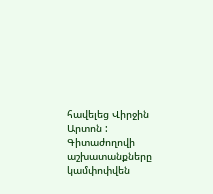հավելեց Վիրջին Արտոն :
Գիտաժողովի աշխատանքները կամփոփվեն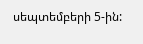սեպտեմբերի 5-ին: